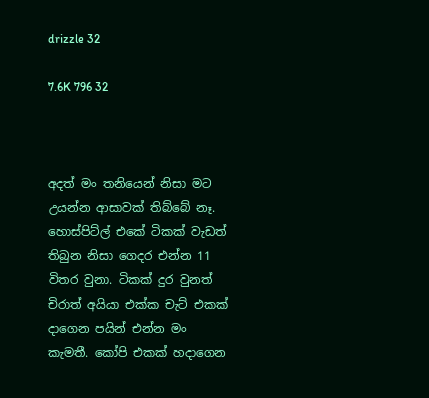drizzle 32

7.6K 796 32



අදත් මං තනියෙන් නිසා මට උයන්න ආසාවක් තිබ්බේ නෑ. හොස්පිට්ල් එකේ ටිකක් වැඩත් තිබුන නිසා ගෙදර එන්න 11 විතර වුනා. ටිකක් දුර වුනත් චිරාත් අයියා එක්ක චැට් එකක් දාගෙන පයින් එන්න මං කැමතී. කෝපි එකක් හදාගෙන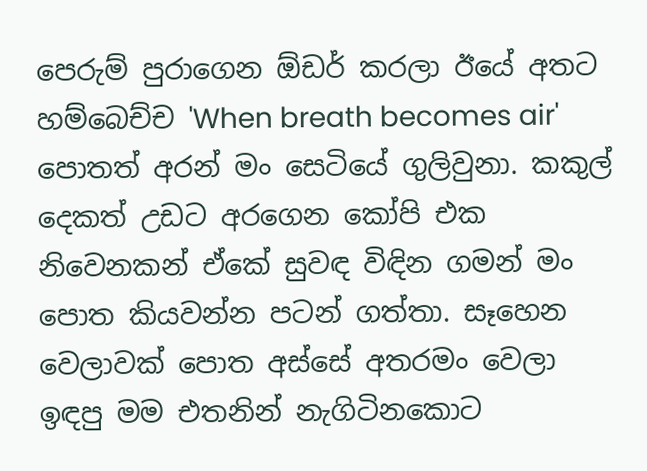පෙරුම් පුරාගෙන ඕඩර් කරලා ඊයේ අතට හම්බෙච්ච 'When breath becomes air' පොතත් අරන් මං සෙටියේ ගුලිවුනා. කකුල් දෙකත් උඩට අරගෙන කෝපි එක නිවෙනකන් ඒකේ සුවඳ විඳින ගමන් මං පොත කියවන්න පටන් ගත්තා. සෑහෙන වෙලාවක් පොත අස්සේ අතරමං වෙලා ඉඳපු මම එතනින් නැගිටිනකොට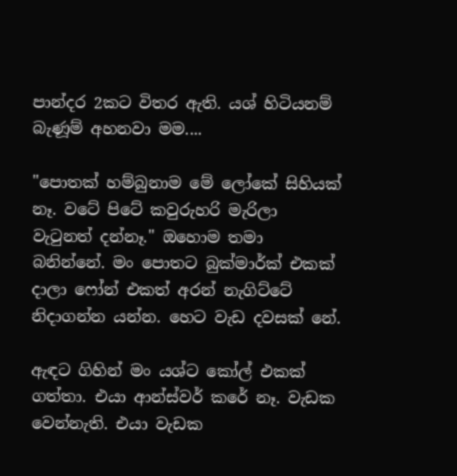පාන්දර 2කට විතර ඇති. යශ් හිටියනම් බැණූම් අහනවා මම....

"පොතක් හම්බුනාම මේ ලෝකේ සිහියක් නෑ. වටේ පිටේ කවුරුහරි මැරිලා වැටුනත් දන්නෑ." ඔහොම තමා බනින්නේ. මං පොතට බුක්මාර්ක් එකක් දාලා ෆෝන් එකත් අරන් නැගිට්ටේ නිදාගන්න යන්න. හෙට වැඩ දවසක් නේ.

ඇඳට ගිහින් මං යශ්ට කෝල් එකක් ගත්තා. එයා ආන්ස්වර් කරේ නෑ. වැඩක වෙන්නැති. එයා වැඩක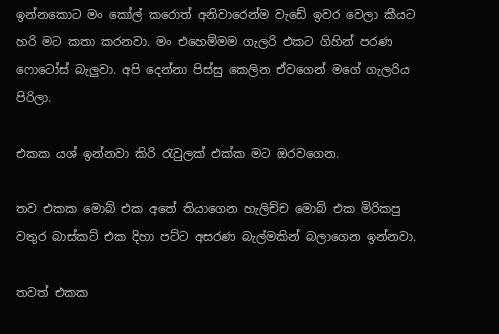ඉන්නකොට මං කෝල් කරොත් අනිවාරෙන්ම වැඩේ ඉවර වෙලා කීයට හරි මට කතා කරනවා. මං එහෙම්මම ගැලරි එකට ගිහින් පරණ ෆොටෝස් බැලුවා. අපි දෙන්නා පිස්සු කෙලින ඒවගෙන් මගේ ගැලරිය පිරිලා.

එකක යශ් ඉන්නවා කිරි රැවුලක් එක්ක මට ඔරවගෙන.

තව එකක මොබ් එක අතේ තියාගෙන හැලිච්ච මොබ් එක මිරිකපු වතුර බාස්කට් එක දිහා පට්ට අසරණ බැල්මකින් බලාගෙන ඉන්නවා.

තවත් එකක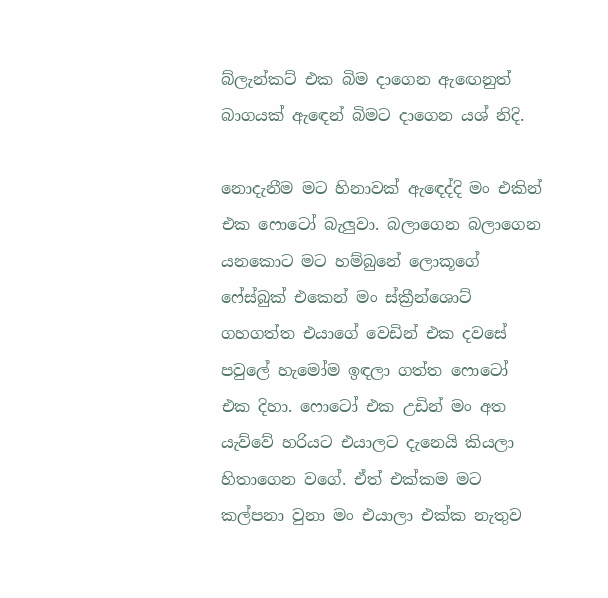බ්ලැන්කට් එක බිම දාගෙන ඇඟෙනුත් බාගයක් ඇඳෙන් බිමට දාගෙන යශ් නිදි.

නොදැනීම මට හිනාවක් ඇඳෙද්දි මං එකින් එක ෆොටෝ බැලුවා. බලාගෙන බලාගෙන යනකොට මට හම්බුනේ ලොකූගේ ෆේස්බුක් එකෙන් මං ස්ක්‍රීන්ශොට් ගහගත්ත එයාගේ වෙඩින් එක දවසේ පවුලේ හැමෝම ඉඳලා ගත්ත ෆොටෝ එක දිහා. ෆොටෝ එක උඩින් මං අත යැව්වේ හරියට එයාලට දැනෙයි කියලා හිතාගෙන වගේ. ඒත් එක්කම මට කල්පනා වුනා මං එයාලා එක්ක නැතුව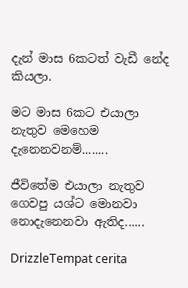දැන් මාස 6කටත් වැඩී නේද කියලා.

මට මාස 6කට එයාලා නැතුව මෙහෙම දැනෙනවනම්........

ජීවිතේම එයාලා නැතුව ගෙවපු යශ්ට මොනවා නොදැනෙනවා ඇතිද......

DrizzleTempat cerita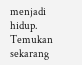menjadi hidup. Temukan sekarang